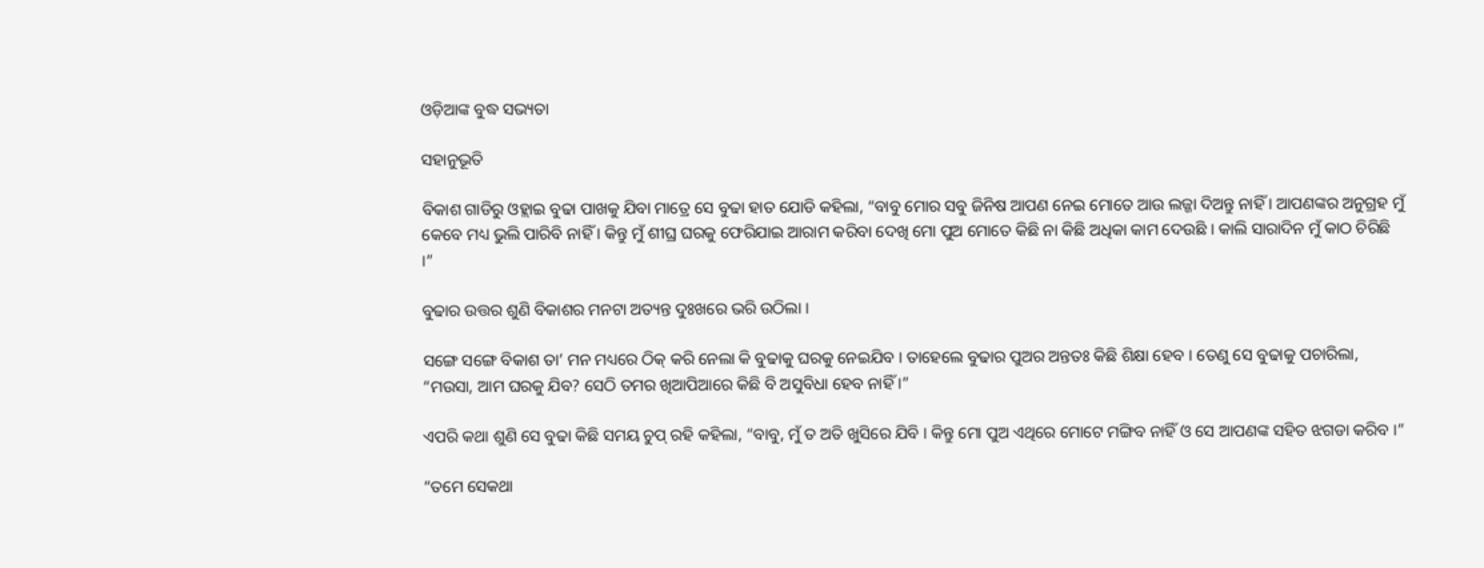ଓଡ଼ିଆଙ୍କ ବୁଦ୍ଧ ସଭ୍ୟତା

ସହାନୁଭୂତି

ବିକାଶ ଗାଡିରୁ ଓହ୍ଲାଇ ବୁଢା ପାଖକୁ ଯିବା ମାତ୍ରେ ସେ ବୁଢା ହାତ ଯୋଡି କହିଲା, “ବାବୁ ମୋର ସବୁ ଜିନିଷ ଆପଣ ନେଇ ମୋତେ ଆଉ ଲଜ୍ଜା ଦିଅନ୍ତୁ ନାହିଁ । ଆପଣଙ୍କର ଅନୁଗ୍ରହ ମୁଁ କେବେ ମଧ୍ୟ ଭୁଲି ପାରିବି ନାହିଁ । କିନ୍ତୁ ମୁଁ ଶୀଘ୍ର ଘରକୁ ଫେରିଯାଇ ଆରାମ କରିବା ଦେଖି ମୋ ପୁଅ ମୋତେ କିଛି ନା କିଛି ଅଧିକା କାମ ଦେଉଛି । କାଲି ସାରାଦିନ ମୁଁ କାଠ ଚିରିଛି ।”

ବୁଢାର ଉତ୍ତର ଶୁଣି ବିକାଶର ମନଟା ଅତ୍ୟନ୍ତ ଦୁଃଖରେ ଭରି ଉଠିଲା ।

ସଙ୍ଗେ ସଙ୍ଗେ ବିକାଶ ତା’ ମନ ମଧ୍ୟରେ ଠିକ୍ କରି ନେଲା କି ବୁଢାକୁ ଘରକୁ ନେଇଯିବ । ତାହେଲେ ବୁଢାର ପୁଅର ଅନ୍ତତଃ କିଛି ଶିକ୍ଷା ହେବ । ତେଣୁ ସେ ବୁଢାକୁ ପଚାରିଲା, “ମଉସା, ଆମ ଘରକୁ ଯିବ? ସେଠି ତମର ଖିଆପିଆରେ କିଛି ବି ଅସୁବିଧା ହେବ ନାହିଁ ।”

ଏପରି କଥା ଶୁଣି ସେ ବୁଢା କିଛି ସମୟ ଚୁପ୍ ରହି କହିଲା, “ବାବୁ, ମୁଁ ତ ଅତି ଖୁସିରେ ଯିବି । କିନ୍ତୁ ମୋ ପୁଅ ଏଥିରେ ମୋଟେ ମଙ୍ଗିବ ନାହିଁ ଓ ସେ ଆପଣଙ୍କ ସହିତ ଝଗଡା କରିବ ।”

“ତମେ ସେକଥା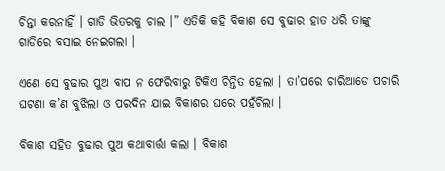ଚିନ୍ତା କରନାହିଁ । ଗାଡି ଭିତରକୁ ଚାଲ ।” ଏତିକି କହି ବିକାଶ ସେ ବୁଢାର ହାତ ଧରି ତାଙ୍କୁ ଗାଡିରେ ବସାଇ ନେଇଗଲା ।

ଏଣେ ସେ ବୁଢାର ପୁଅ ବାପ ନ ଫେରିବାରୁ ଟିକିଏ ଚିନ୍ତିତ ହେଲା । ତା’ପରେ ଚାରିଆଡେ ପଚାରି ଘଟଣା କ’ଣ ବୁଝିଲା ଓ ପରଦିନ ଯାଇ ବିକାଶର ଘରେ ପହଁଚିଲା ।

ବିକାଶ ସହିତ ବୁଢାର ପୁଅ କଥାବାର୍ତ୍ତା କଲା । ବିକାଶ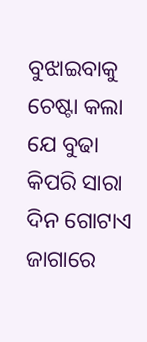ବୁଝାଇବାକୁ ଚେଷ୍ଟା କଲା ଯେ ବୁଢା କିପରି ସାରା ଦିନ ଗୋଟାଏ ଜାଗାରେ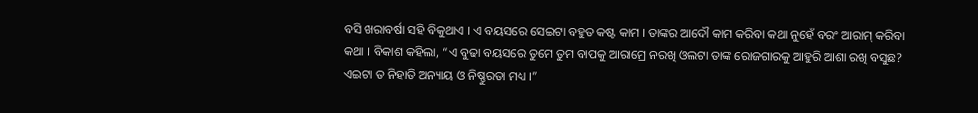ବସି ଖରାବର୍ଷା ସହି ବିକୁଥାଏ । ଏ ବୟସରେ ସେଇଟା ବହୁତ କଷ୍ଟ କାମ । ତାଙ୍କର ଆଦୌ କାମ କରିବା କଥା ନୁହେଁ ବରଂ ଆରାମ୍ କରିବା କଥା । ବିକାଶ କହିଲା, “ଏ ବୁଢା ବୟସରେ ତୁମେ ତୁମ ବାପକୁ ଆରାମ୍ରେ ନରଖି ଓଲଟା ତାଙ୍କ ରୋଜଗାରକୁ ଆହୁରି ଆଶା ରଖି ବସୁଛ? ଏଇଟା ତ ନିହାତି ଅନ୍ୟାୟ ଓ ନିଷ୍ଣୁରତା ମଧ୍ୟ ।”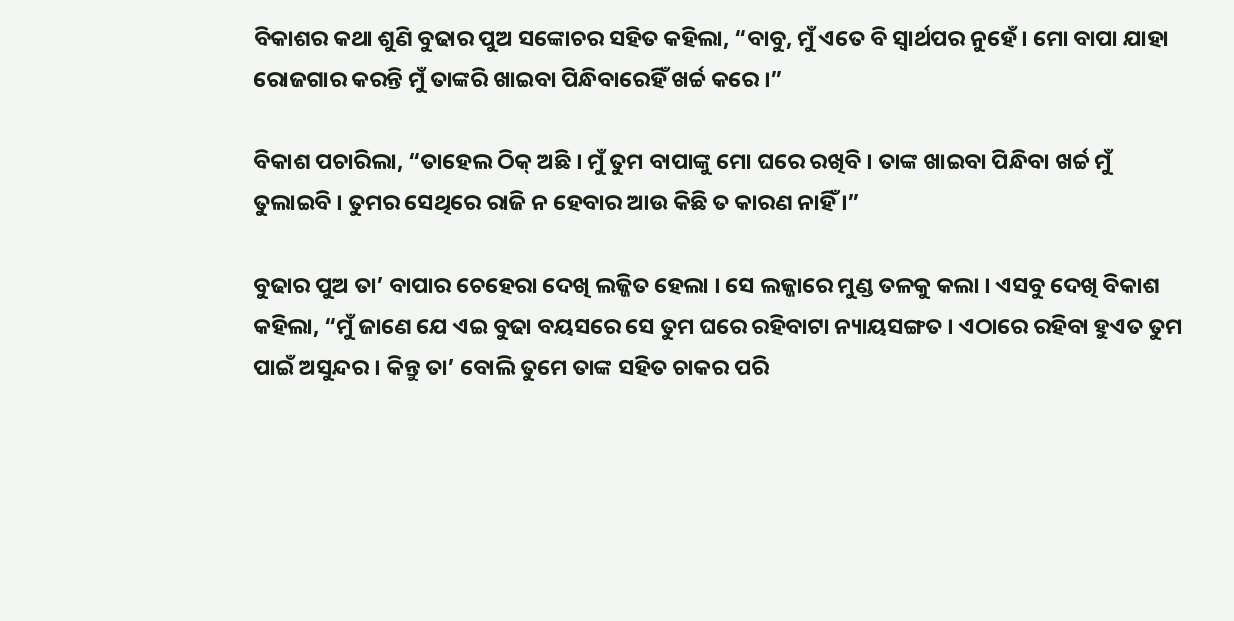ବିକାଶର କଥା ଶୁଣି ବୁଢାର ପୁଅ ସଙ୍କୋଚର ସହିତ କହିଲା, “ବାବୁ, ମୁଁ ଏତେ ବି ସ୍ୱାର୍ଥପର ନୁହେଁ । ମୋ ବାପା ଯାହା ରୋଜଗାର କରନ୍ତି ମୁଁ ତାଙ୍କରି ଖାଇବା ପିନ୍ଧିବାରେହିଁ ଖର୍ଚ୍ଚ କରେ ।”

ବିକାଶ ପଚାରିଲା, “ତାହେଲ ଠିକ୍ ଅଛି । ମୁଁ ତୁମ ବାପାଙ୍କୁ ମୋ ଘରେ ରଖିବି । ତାଙ୍କ ଖାଇବା ପିନ୍ଧିବା ଖର୍ଚ୍ଚ ମୁଁ ତୁଲାଇବି । ତୁମର ସେଥିରେ ରାଜି ନ ହେବାର ଆଉ କିଛି ତ କାରଣ ନାହିଁ ।”

ବୁଢାର ପୁଅ ତା’ ବାପାର ଚେହେରା ଦେଖି ଲଜ୍ଜିତ ହେଲା । ସେ ଲଜ୍ଜାରେ ମୁଣ୍ଡ ତଳକୁ କଲା । ଏସବୁ ଦେଖି ବିକାଶ କହିଲା, “ମୁଁ ଜାଣେ ଯେ ଏଇ ବୁଢା ବୟସରେ ସେ ତୁମ ଘରେ ରହିବାଟା ନ୍ୟାୟସଙ୍ଗତ । ଏଠାରେ ରହିବା ହୁଏତ ତୁମ ପାଇଁ ଅସୁନ୍ଦର । କିନ୍ତୁ ତା’ ବୋଲି ତୁମେ ତାଙ୍କ ସହିତ ଚାକର ପରି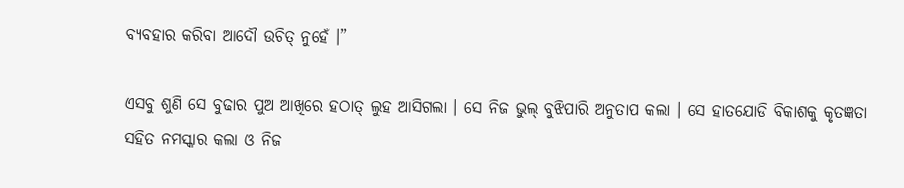ବ୍ୟବହାର କରିବା ଆଦୌ ଉଚିତ୍ ନୁହେଁ ।”

ଏସବୁ ଶୁଣି ସେ ବୁଢାର ପୁଅ ଆଖିରେ ହଠାତ୍ ଲୁହ ଆସିଗଲା । ସେ ନିଜ ଭୁଲ୍ ବୁଝିପାରି ଅନୁତାପ କଲା । ସେ ହାତଯୋଡି ବିକାଶକୁ କୃତଜ୍ଞତା ସହିତ ନମସ୍କାର କଲା ଓ ନିଜ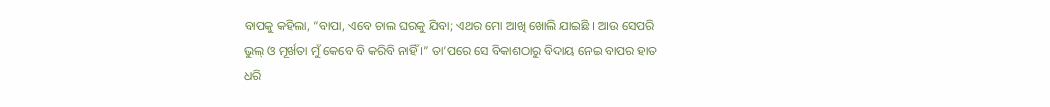ବାପକୁ କହିଲା, “ବାପା, ଏବେ ଚାଲ ଘରକୁ ଯିବା; ଏଥର ମୋ ଆଖି ଖୋଲି ଯାଇଛି । ଆଉ ସେପରି ଭୁଲ୍ ଓ ମୂର୍ଖତା ମୁଁ କେବେ ବି କରିବି ନାହିଁ ।” ତା’ପରେ ସେ ବିକାଶଠାରୁ ବିଦାୟ ନେଇ ବାପର ହାତ ଧରି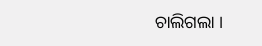ଚାଲିଗଲା ।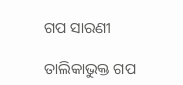ଗପ ସାରଣୀ

ତାଲିକାଭୁକ୍ତ ଗପ